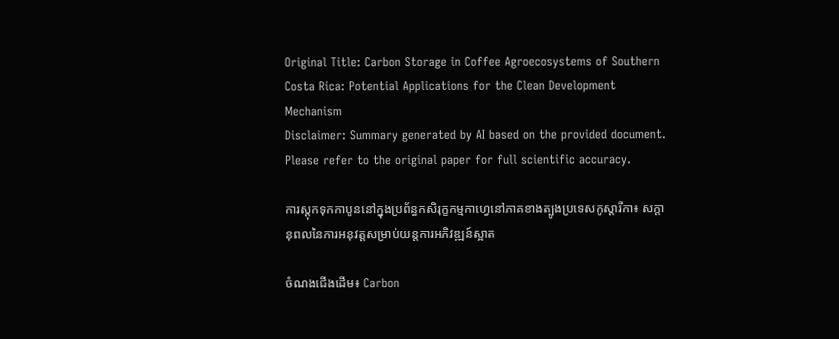Original Title: Carbon Storage in Coffee Agroecosystems of Southern Costa Rica: Potential Applications for the Clean Development Mechanism
Disclaimer: Summary generated by AI based on the provided document. Please refer to the original paper for full scientific accuracy.

ការស្តុកទុកកាបូននៅក្នុងប្រព័ន្ធកសិរុក្ខកម្មកាហ្វេនៅភាគខាងត្បូងប្រទេសកូស្តារីកា៖ សក្តានុពលនៃការអនុវត្តសម្រាប់យន្តការអភិវឌ្ឍន៍ស្អាត

ចំណងជើងដើម៖ Carbon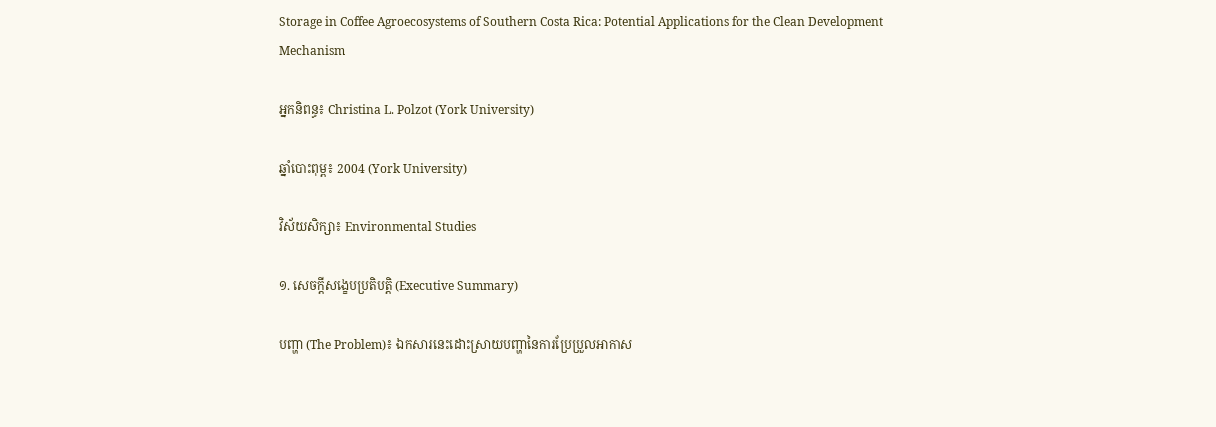Storage in Coffee Agroecosystems of Southern Costa Rica: Potential Applications for the Clean Development Mechanism

អ្នកនិពន្ធ៖ Christina L. Polzot (York University)

ឆ្នាំបោះពុម្ព៖ 2004 (York University)

វិស័យសិក្សា៖ Environmental Studies

១. សេចក្តីសង្ខេបប្រតិបត្តិ (Executive Summary)

បញ្ហា (The Problem)៖ ឯកសារនេះដោះស្រាយបញ្ហានៃការប្រែប្រួលអាកាស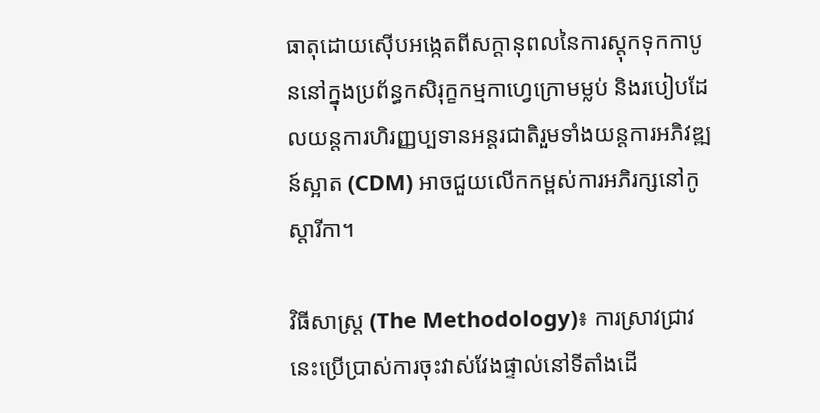ធាតុដោយស៊ើបអង្កេតពីសក្តានុពលនៃការស្តុកទុកកាបូននៅក្នុងប្រព័ន្ធកសិរុក្ខកម្មកាហ្វេក្រោមម្លប់ និងរបៀបដែលយន្តការហិរញ្ញប្បទានអន្តរជាតិរួមទាំងយន្តការអភិវឌ្ឍន៍ស្អាត (CDM) អាចជួយលើកកម្ពស់ការអភិរក្សនៅកូស្តារីកា។

វិធីសាស្ត្រ (The Methodology)៖ ការស្រាវជ្រាវនេះប្រើប្រាស់ការចុះវាស់វែងផ្ទាល់នៅទីតាំងដើ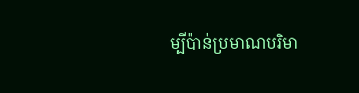ម្បីប៉ាន់ប្រមាណបរិមា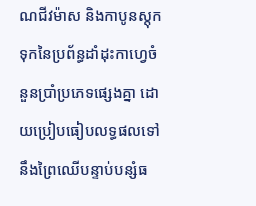ណជីវម៉ាស និងកាបូនស្តុកទុកនៃប្រព័ន្ធដាំដុះកាហ្វេចំនួនប្រាំប្រភេទផ្សេងគ្នា ដោយប្រៀបធៀបលទ្ធផលទៅនឹងព្រៃឈើបន្ទាប់បន្សំធ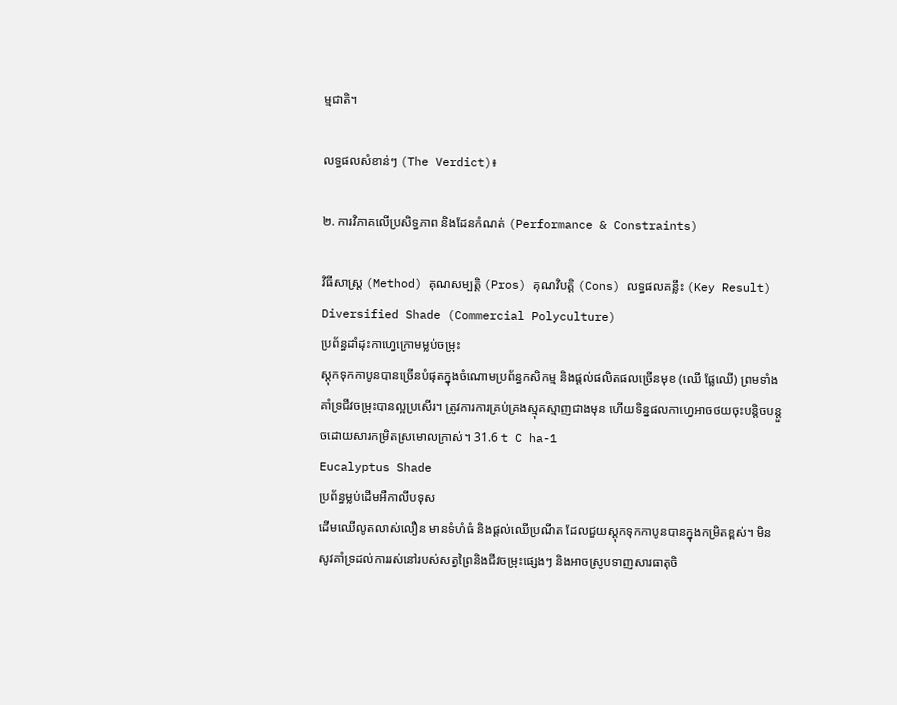ម្មជាតិ។

លទ្ធផលសំខាន់ៗ (The Verdict)៖

២. ការវិភាគលើប្រសិទ្ធភាព និងដែនកំណត់ (Performance & Constraints)

វិធីសាស្ត្រ (Method) គុណសម្បត្តិ (Pros) គុណវិបត្តិ (Cons) លទ្ធផលគន្លឹះ (Key Result)
Diversified Shade (Commercial Polyculture)
ប្រព័ន្ធដាំដុះកាហ្វេក្រោមម្លប់ចម្រុះ
ស្តុកទុកកាបូនបានច្រើនបំផុតក្នុងចំណោមប្រព័ន្ធកសិកម្ម និងផ្តល់ផលិតផលច្រើនមុខ (ឈើ ផ្លែឈើ) ព្រមទាំងគាំទ្រជីវចម្រុះបានល្អប្រសើរ។ ត្រូវការការគ្រប់គ្រងស្មុគស្មាញជាងមុន ហើយទិន្នផលកាហ្វេអាចថយចុះបន្តិចបន្តួចដោយសារកម្រិតស្រមោលក្រាស់។ 31.6 t C ha-1
Eucalyptus Shade
ប្រព័ន្ធម្លប់ដើមអឺកាលីបទុស
ដើមឈើលូតលាស់លឿន មានទំហំធំ និងផ្តល់ឈើប្រណីត ដែលជួយស្តុកទុកកាបូនបានក្នុងកម្រិតខ្ពស់។ មិនសូវគាំទ្រដល់ការរស់នៅរបស់សត្វព្រៃនិងជីវចម្រុះផ្សេងៗ និងអាចស្រូបទាញសារធាតុចិ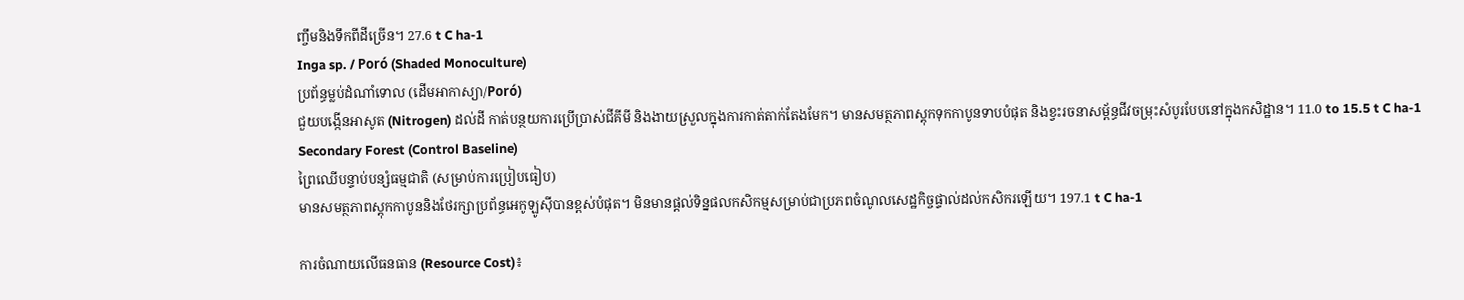ញ្ចឹមនិងទឹកពីដីច្រើន។ 27.6 t C ha-1
Inga sp. / Poró (Shaded Monoculture)
ប្រព័ន្ធម្លប់ដំណាំទោល (ដើមអាកាស្យា/Poró)
ជួយបង្កើនអាសូត (Nitrogen) ដល់ដី កាត់បន្ថយការប្រើប្រាស់ជីគីមី និងងាយស្រួលក្នុងការកាត់តាក់តែងមែក។ មានសមត្ថភាពស្តុកទុកកាបូនទាបបំផុត និងខ្វះរចនាសម្ព័ន្ធជីវចម្រុះសំបូរបែបនៅក្នុងកសិដ្ឋាន។ 11.0 to 15.5 t C ha-1
Secondary Forest (Control Baseline)
ព្រៃឈើបន្ទាប់បន្សំធម្មជាតិ (សម្រាប់ការប្រៀបធៀប)
មានសមត្ថភាពស្តុកកាបូននិងថែរក្សាប្រព័ន្ធអេកូឡូស៊ីបានខ្ពស់បំផុត។ មិនមានផ្តល់ទិន្នផលកសិកម្មសម្រាប់ជាប្រភពចំណូលសេដ្ឋកិច្ចផ្ទាល់ដល់កសិករឡើយ។ 197.1 t C ha-1

ការចំណាយលើធនធាន (Resource Cost)៖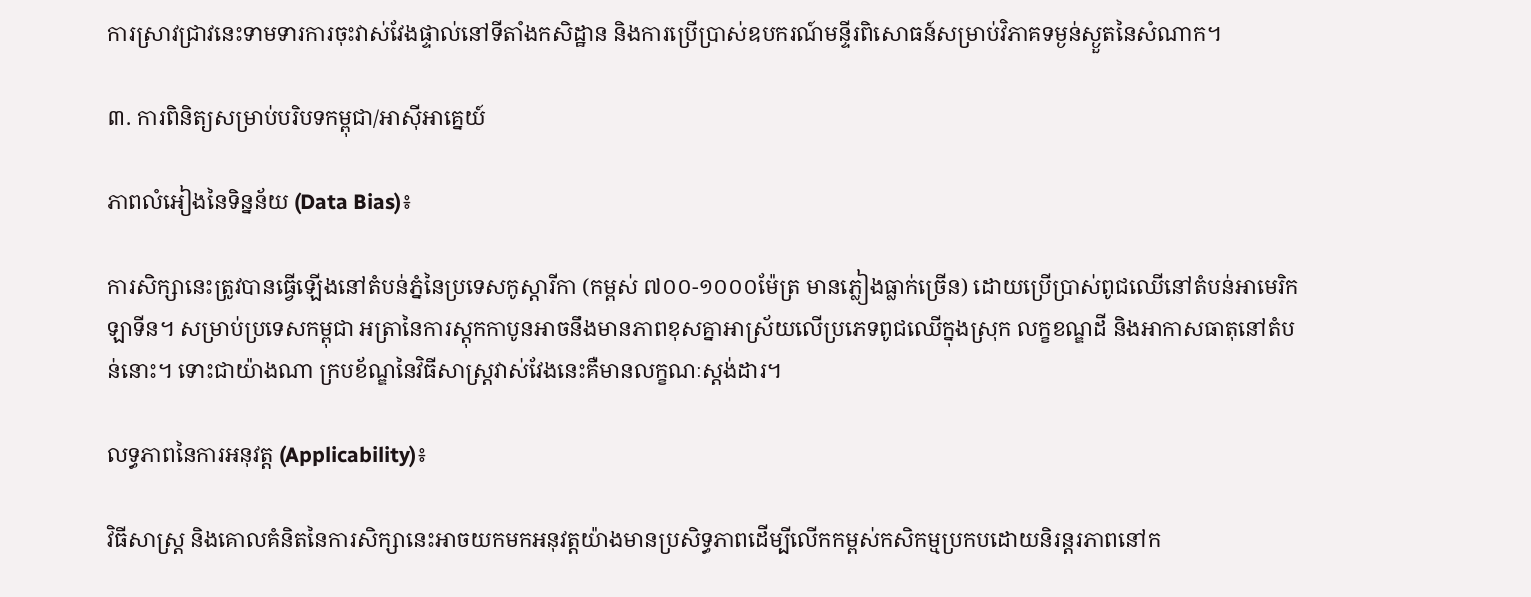ការស្រាវជ្រាវនេះទាមទារការចុះវាស់វែងផ្ទាល់នៅទីតាំងកសិដ្ឋាន និងការប្រើប្រាស់ឧបករណ៍មន្ទីរពិសោធន៍សម្រាប់វិភាគទម្ងន់ស្ងួតនៃសំណាក។

៣. ការពិនិត្យសម្រាប់បរិបទកម្ពុជា/អាស៊ីអាគ្នេយ៍

ភាពលំអៀងនៃទិន្នន័យ (Data Bias)៖

ការសិក្សានេះត្រូវបានធ្វើឡើងនៅតំបន់ភ្នំនៃប្រទេសកូស្តារីកា (កម្ពស់ ៧០០-១០០០ម៉ែត្រ មានភ្លៀងធ្លាក់ច្រើន) ដោយប្រើប្រាស់ពូជឈើនៅតំបន់អាមេរិកឡាទីន។ សម្រាប់ប្រទេសកម្ពុជា អត្រានៃការស្តុកកាបូនអាចនឹងមានភាពខុសគ្នាអាស្រ័យលើប្រភេទពូជឈើក្នុងស្រុក លក្ខខណ្ឌដី និងអាកាសធាតុនៅតំបន់នោះ។ ទោះជាយ៉ាងណា ក្របខ័ណ្ឌនៃវិធីសាស្ត្រវាស់វែងនេះគឺមានលក្ខណៈស្តង់ដារ។

លទ្ធភាពនៃការអនុវត្ត (Applicability)៖

វិធីសាស្ត្រ និងគោលគំនិតនៃការសិក្សានេះអាចយកមកអនុវត្តយ៉ាងមានប្រសិទ្ធភាពដើម្បីលើកកម្ពស់កសិកម្មប្រកបដោយនិរន្តរភាពនៅក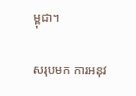ម្ពុជា។

សរុបមក ការអនុវ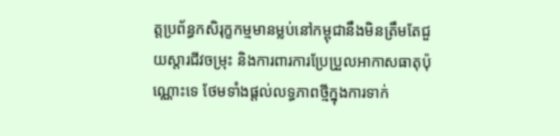ត្តប្រព័ន្ធកសិរុក្ខកម្មមានម្លប់នៅកម្ពុជានឹងមិនត្រឹមតែជួយស្តារជីវចម្រុះ និងការពារការប្រែប្រួលអាកាសធាតុប៉ុណ្ណោះទេ ថែមទាំងផ្តល់លទ្ធភាពថ្មីក្នុងការទាក់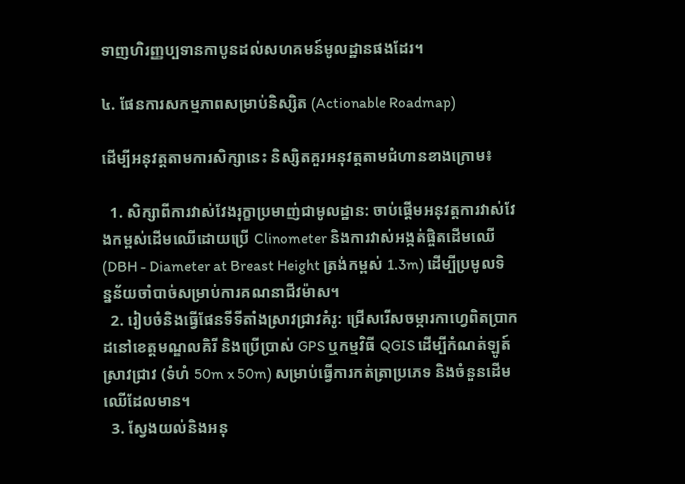ទាញហិរញ្ញប្បទានកាបូនដល់សហគមន៍មូលដ្ឋានផងដែរ។

៤. ផែនការសកម្មភាពសម្រាប់និស្សិត (Actionable Roadmap)

ដើម្បីអនុវត្តតាមការសិក្សានេះ និស្សិតគួរអនុវត្តតាមជំហានខាងក្រោម៖

  1. សិក្សាពីការវាស់វែងរុក្ខាប្រមាញ់ជាមូលដ្ឋាន: ចាប់ផ្តើមអនុវត្តការវាស់វែងកម្ពស់ដើមឈើដោយប្រើ Clinometer និងការវាស់អង្កត់ផ្ចិតដើមឈើ (DBH - Diameter at Breast Height ត្រង់កម្ពស់ 1.3m) ដើម្បីប្រមូលទិន្នន័យចាំបាច់សម្រាប់ការគណនាជីវម៉ាស។
  2. រៀបចំនិងធ្វើផែនទីទីតាំងស្រាវជ្រាវគំរូ: ជ្រើសរើសចម្ការកាហ្វេពិតប្រាកដនៅខេត្តមណ្ឌលគិរី និងប្រើប្រាស់ GPS ឬកម្មវិធី QGIS ដើម្បីកំណត់ឡូត៍ស្រាវជ្រាវ (ទំហំ 50m x 50m) សម្រាប់ធ្វើការកត់ត្រាប្រភេទ និងចំនួនដើមឈើដែលមាន។
  3. ស្វែងយល់និងអនុ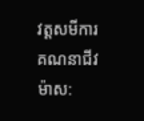វត្តសមីការគណនាជីវម៉ាស: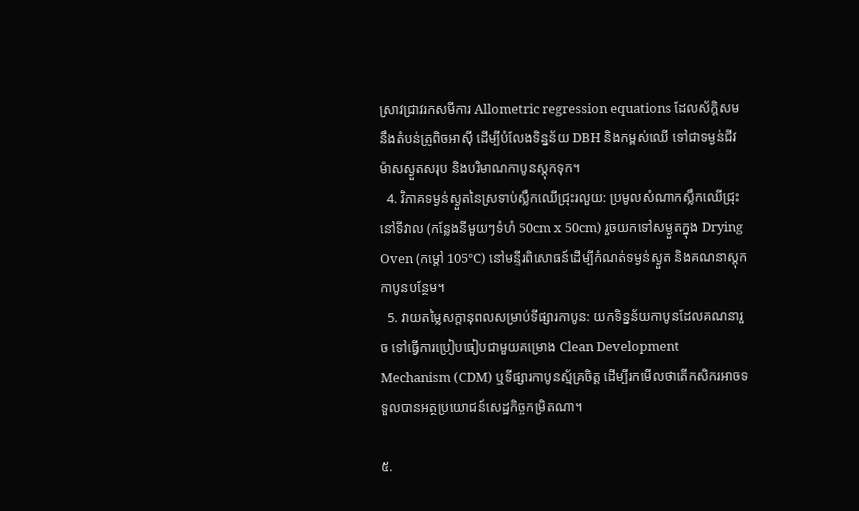ស្រាវជ្រាវរកសមីការ Allometric regression equations ដែលស័ក្តិសមនឹងតំបន់ត្រូពិចអាស៊ី ដើម្បីបំលែងទិន្នន័យ DBH និងកម្ពស់ឈើ ទៅជាទម្ងន់ជីវម៉ាសស្ងួតសរុប និងបរិមាណកាបូនស្តុកទុក។
  4. វិភាគទម្ងន់ស្ងួតនៃស្រទាប់ស្លឹកឈើជ្រុះរលួយ: ប្រមូលសំណាកស្លឹកឈើជ្រុះនៅទីវាល (កន្លែងនីមួយៗទំហំ 50cm x 50cm) រួចយកទៅសម្ងួតក្នុង Drying Oven (កម្តៅ 105°C) នៅមន្ទីរពិសោធន៍ដើម្បីកំណត់ទម្ងន់ស្ងួត និងគណនាស្តុកកាបូនបន្ថែម។
  5. វាយតម្លៃសក្តានុពលសម្រាប់ទីផ្សារកាបូន: យកទិន្នន័យកាបូនដែលគណនារួច ទៅធ្វើការប្រៀបធៀបជាមួយគម្រោង Clean Development Mechanism (CDM) ឬទីផ្សារកាបូនស្ម័គ្រចិត្ត ដើម្បីរកមើលថាតើកសិករអាចទទួលបានអត្ថប្រយោជន៍សេដ្ឋកិច្ចកម្រិតណា។

៥.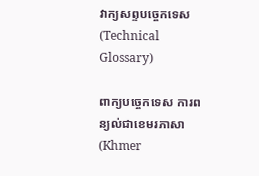វាក្យសព្ទបច្ចេកទេស (Technical Glossary)

ពាក្យបច្ចេកទេស ការពន្យល់ជាខេមរភាសា (Khmer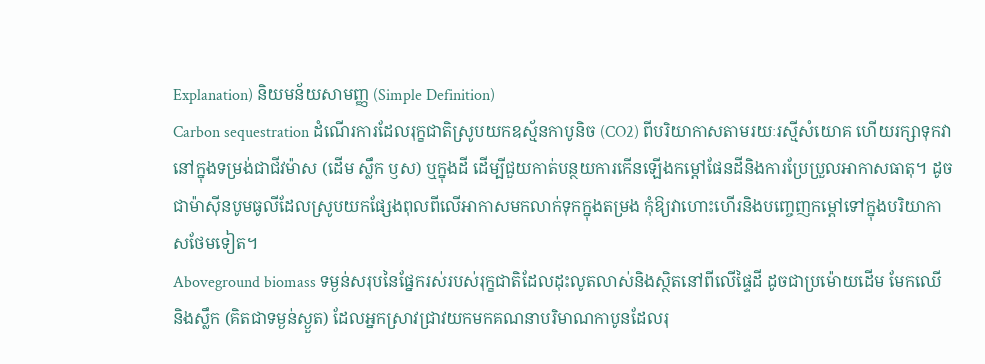Explanation) និយមន័យសាមញ្ញ (Simple Definition)
Carbon sequestration ដំណើរការដែលរុក្ខជាតិស្រូបយកឧស្ម័នកាបូនិច (CO2) ពីបរិយាកាសតាមរយៈរស្មីសំយោគ ហើយរក្សាទុកវានៅក្នុងទម្រង់ជាជីវម៉ាស (ដើម ស្លឹក ឫស) ឬក្នុងដី ដើម្បីជួយកាត់បន្ថយការកើនឡើងកម្តៅផែនដីនិងការប្រែប្រួលអាកាសធាតុ។ ដូចជាម៉ាស៊ីនបូមធូលីដែលស្រូបយកផ្សែងពុលពីលើអាកាសមកលាក់ទុកក្នុងតម្រង កុំឱ្យវាហោះហើរនិងបញ្ចេញកម្តៅទៅក្នុងបរិយាកាសថែមទៀត។
Aboveground biomass ទម្ងន់សរុបនៃផ្នែករស់របស់រុក្ខជាតិដែលដុះលូតលាស់និងស្ថិតនៅពីលើផ្ទៃដី ដូចជាប្រម៉ោយដើម មែកឈើ និងស្លឹក (គិតជាទម្ងន់ស្ងួត) ដែលអ្នកស្រាវជ្រាវយកមកគណនាបរិមាណកាបូនដែលរុ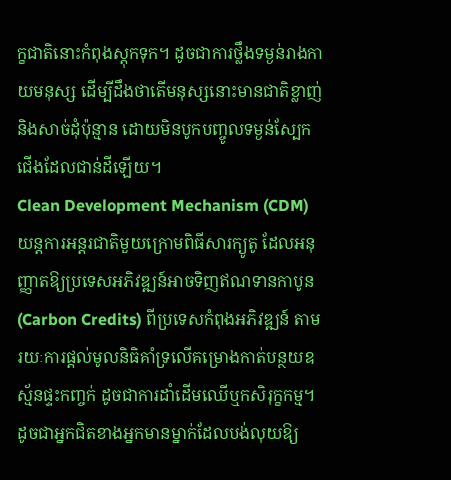ក្ខជាតិនោះកំពុងស្តុកទុក។ ដូចជាការថ្លឹងទម្ងន់រាងកាយមនុស្ស ដើម្បីដឹងថាតើមនុស្សនោះមានជាតិខ្លាញ់និងសាច់ដុំប៉ុន្មាន ដោយមិនបូកបញ្ចូលទម្ងន់ស្បែកជើងដែលជាន់ដីឡើយ។
Clean Development Mechanism (CDM) យន្តការអន្តរជាតិមួយក្រោមពិធីសារក្យូតូ ដែលអនុញ្ញាតឱ្យប្រទេសអភិវឌ្ឍន៍អាចទិញឥណទានកាបូន (Carbon Credits) ពីប្រទេសកំពុងអភិវឌ្ឍន៍ តាមរយៈការផ្តល់មូលនិធិគាំទ្រលើគម្រោងកាត់បន្ថយឧស្ម័នផ្ទះកញ្ចក់ ដូចជាការដាំដើមឈើឬកសិរុក្ខកម្ម។ ដូចជាអ្នកជិតខាងអ្នកមានម្នាក់ដែលបង់លុយឱ្យ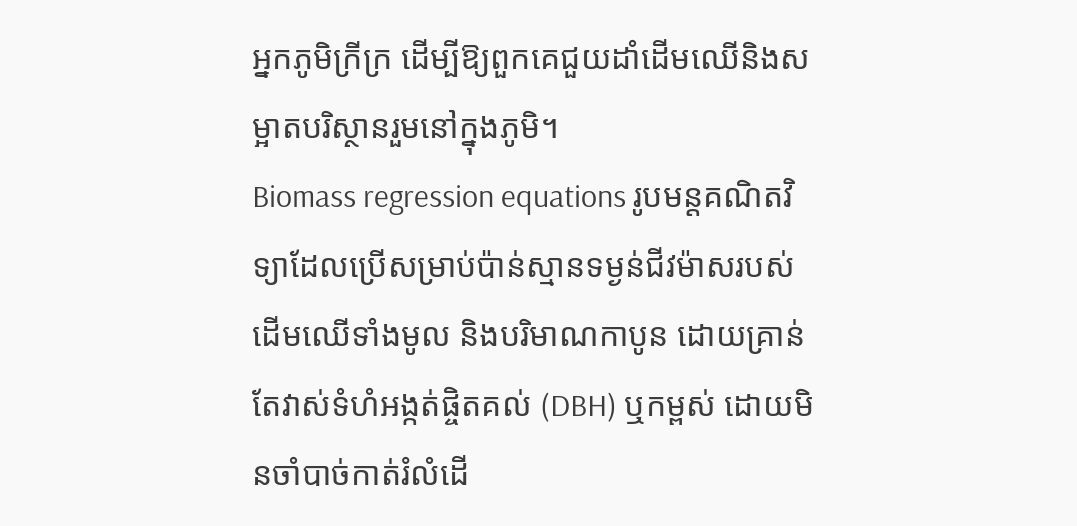អ្នកភូមិក្រីក្រ ដើម្បីឱ្យពួកគេជួយដាំដើមឈើនិងសម្អាតបរិស្ថានរួមនៅក្នុងភូមិ។
Biomass regression equations រូបមន្តគណិតវិទ្យាដែលប្រើសម្រាប់ប៉ាន់ស្មានទម្ងន់ជីវម៉ាសរបស់ដើមឈើទាំងមូល និងបរិមាណកាបូន ដោយគ្រាន់តែវាស់ទំហំអង្កត់ផ្ចិតគល់ (DBH) ឬកម្ពស់ ដោយមិនចាំបាច់កាត់រំលំដើ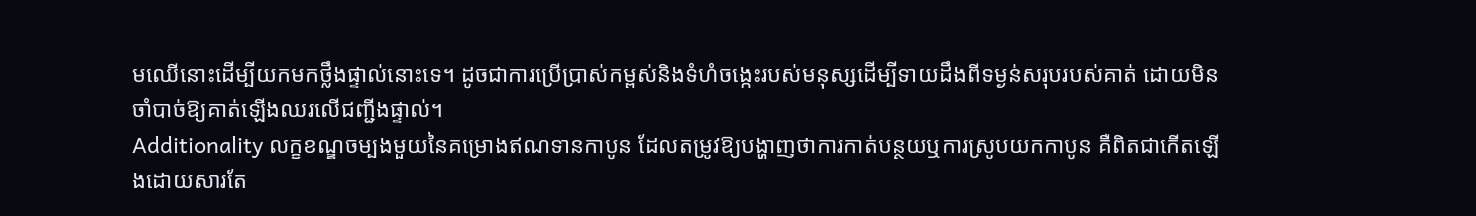មឈើនោះដើម្បីយកមកថ្លឹងផ្ទាល់នោះទេ។ ដូចជាការប្រើប្រាស់កម្ពស់និងទំហំចង្កេះរបស់មនុស្សដើម្បីទាយដឹងពីទម្ងន់សរុបរបស់គាត់ ដោយមិនចាំបាច់ឱ្យគាត់ឡើងឈរលើជញ្ជីងផ្ទាល់។
Additionality លក្ខខណ្ឌចម្បងមួយនៃគម្រោងឥណទានកាបូន ដែលតម្រូវឱ្យបង្ហាញថាការកាត់បន្ថយឬការស្រូបយកកាបូន គឺពិតជាកើតឡើងដោយសារតែ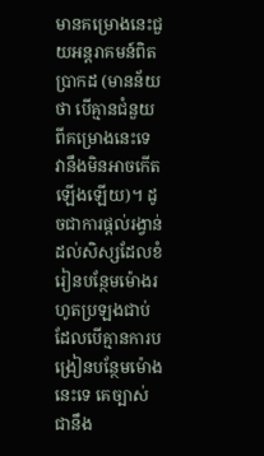មានគម្រោងនេះជួយអន្តរាគមន៍ពិតប្រាកដ (មានន័យថា បើគ្មានជំនួយពីគម្រោងនេះទេ វានឹងមិនអាចកើតឡើងឡើយ)។ ដូចជាការផ្តល់រង្វាន់ដល់សិស្សដែលខំរៀនបន្ថែមម៉ោងរហូតប្រឡងជាប់ ដែលបើគ្មានការបង្រៀនបន្ថែមម៉ោងនេះទេ គេច្បាស់ជានឹង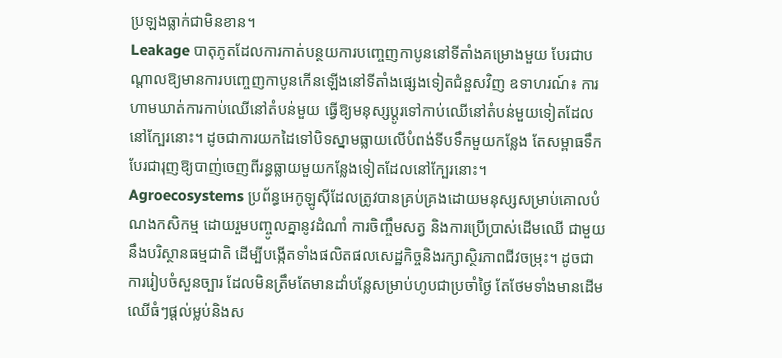ប្រឡងធ្លាក់ជាមិនខាន។
Leakage បាតុភូតដែលការកាត់បន្ថយការបញ្ចេញកាបូននៅទីតាំងគម្រោងមួយ បែរជាបណ្តាលឱ្យមានការបញ្ចេញកាបូនកើនឡើងនៅទីតាំងផ្សេងទៀតជំនួសវិញ ឧទាហរណ៍៖ ការហាមឃាត់ការកាប់ឈើនៅតំបន់មួយ ធ្វើឱ្យមនុស្សប្តូរទៅកាប់ឈើនៅតំបន់មួយទៀតដែលនៅក្បែរនោះ។ ដូចជាការយកដៃទៅបិទស្នាមធ្លាយលើបំពង់ទីបទឹកមួយកន្លែង តែសម្ពាធទឹកបែរជារុញឱ្យបាញ់ចេញពីរន្ធធ្លាយមួយកន្លែងទៀតដែលនៅក្បែរនោះ។
Agroecosystems ប្រព័ន្ធអេកូឡូស៊ីដែលត្រូវបានគ្រប់គ្រងដោយមនុស្សសម្រាប់គោលបំណងកសិកម្ម ដោយរួមបញ្ចូលគ្នានូវដំណាំ ការចិញ្ចឹមសត្វ និងការប្រើប្រាស់ដើមឈើ ជាមួយនឹងបរិស្ថានធម្មជាតិ ដើម្បីបង្កើតទាំងផលិតផលសេដ្ឋកិច្ចនិងរក្សាស្ថិរភាពជីវចម្រុះ។ ដូចជាការរៀបចំសួនច្បារ ដែលមិនត្រឹមតែមានដាំបន្លែសម្រាប់ហូបជាប្រចាំថ្ងៃ តែថែមទាំងមានដើមឈើធំៗផ្តល់ម្លប់និងស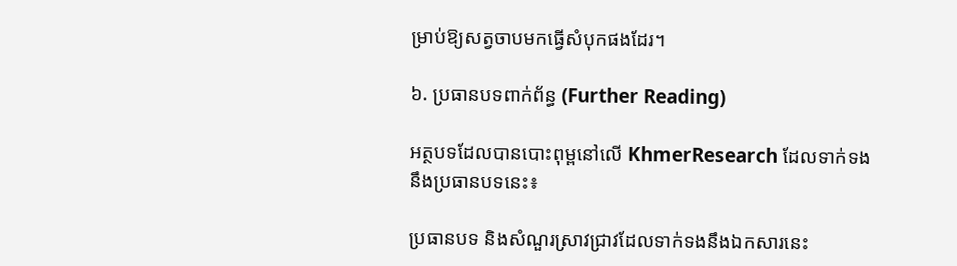ម្រាប់ឱ្យសត្វចាបមកធ្វើសំបុកផងដែរ។

៦. ប្រធានបទពាក់ព័ន្ធ (Further Reading)

អត្ថបទដែលបានបោះពុម្ពនៅលើ KhmerResearch ដែលទាក់ទងនឹងប្រធានបទនេះ៖

ប្រធានបទ និងសំណួរស្រាវជ្រាវដែលទាក់ទងនឹងឯកសារនេះ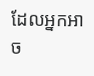ដែលអ្នកអាច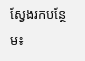ស្វែងរកបន្ថែម៖